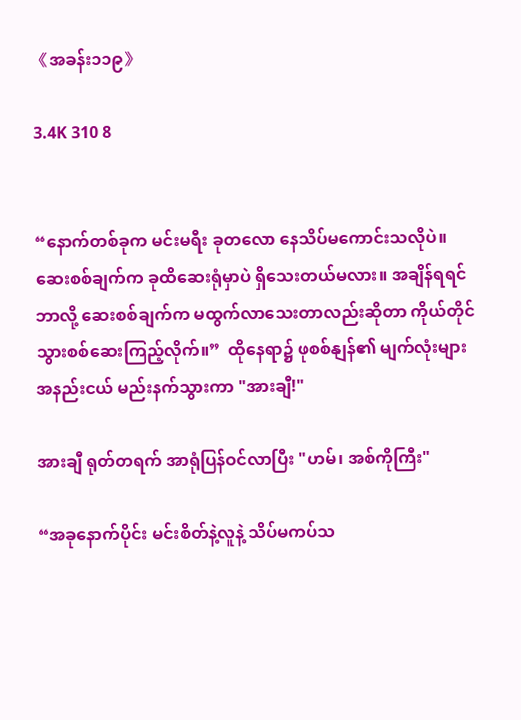《အခန်း၁၁၉》

3.4K 310 8


“နောက်တစ်ခုက မင်းမရီး ခုတလော နေသိပ်မကောင်းသလိုပဲ။ ဆေးစစ်ချက်က ခုထိဆေးရုံမှာပဲ ရှိသေးတယ်မလား။ အချိန်ရရင် ဘာလို့ ဆေးစစ်ချက်က မထွက်လာသေးတာလည်းဆိုတာ ကိုယ်တိုင် သွားစစ်ဆေးကြည့်လိုက်။”  ထိုနေရာ၌ ဖုစစ်နျန်၏ မျက်လုံးများ အနည်းငယ် မည်းနက်သွားကာ "အားချီ!"

အားချီ ရုတ်တရက် အာရုံပြန်ဝင်လာပြီး "ဟမ်၊ အစ်ကိုကြီး"

“အခုနောက်ပိုင်း မင်းစိတ်နဲ့လူနဲ့ သိပ်မကပ်သ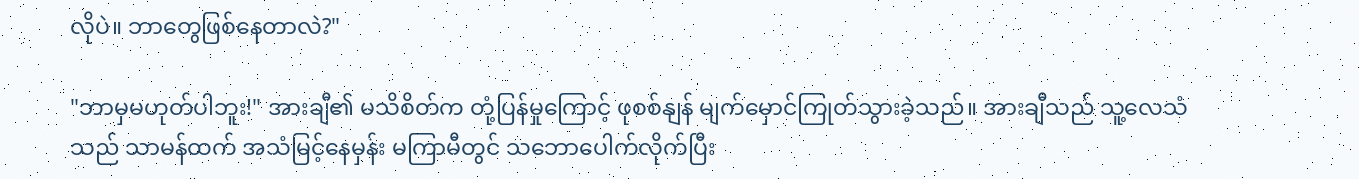လိုပဲ။ ဘာတွေဖြစ်နေတာလဲ?"

"ဘာမှမဟုတ်ပါဘူး!" အားချီ၏ မသိစိတ်က တုံ့ပြန်မှုကြောင့် ဖုစစ်နျန် မျက်မှောင်ကြုတ်သွားခဲ့သည်။ အားချီသည် သူ့လေသံသည် သာမန်ထက် အသံမြင့်နေမှန်း မကြာမီတွင် သဘောပေါက်လိုက်ပြီး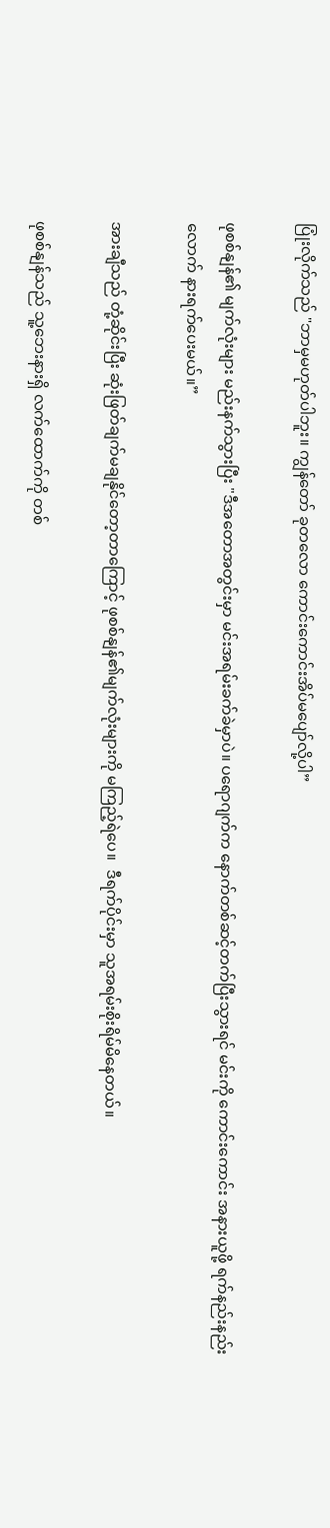ပြုံးလိုက်သည် "ဘာမှမဟုတ်ပါဘူး။ ကျွန်တော် ခုတလော ကောင်းကောင်းအိပ်မပျော်လို့ပါ”

ဖုစစ်နျန်၏ မျက်လုံးများ မည်းနက်သွားပြီး "ဒီအတောအတွင်းမှာ မင်းအရမ်းခက်ခဲမှာပဲ။ ပရောဂျက်က နောက်တစ်ဆင့်တက်ပြီးသွားရင် မင်းကို ကောင်းကောင်း အနားယူဖို့ ရက်နည်းနည်းလောက် နားရက်ပေးမယ်။”

အားချီသည် တုံ့ဆိုင်းပြီး ဆုံးဖြတ်ချက်မချနိုင်တော့တာကြောင့် ဖုစစ်နျန်၏မျက်လုံးများကို မကြည့်ရဲပေ။  ဒီရက်ပိုင်းမှာ သူအရမ်းစိုးရိမ်မိနေတယ်။

ဖုစစ်နျန်သည် သူ့ဘေးနားရှိ လက်ထောက်ကို တစ်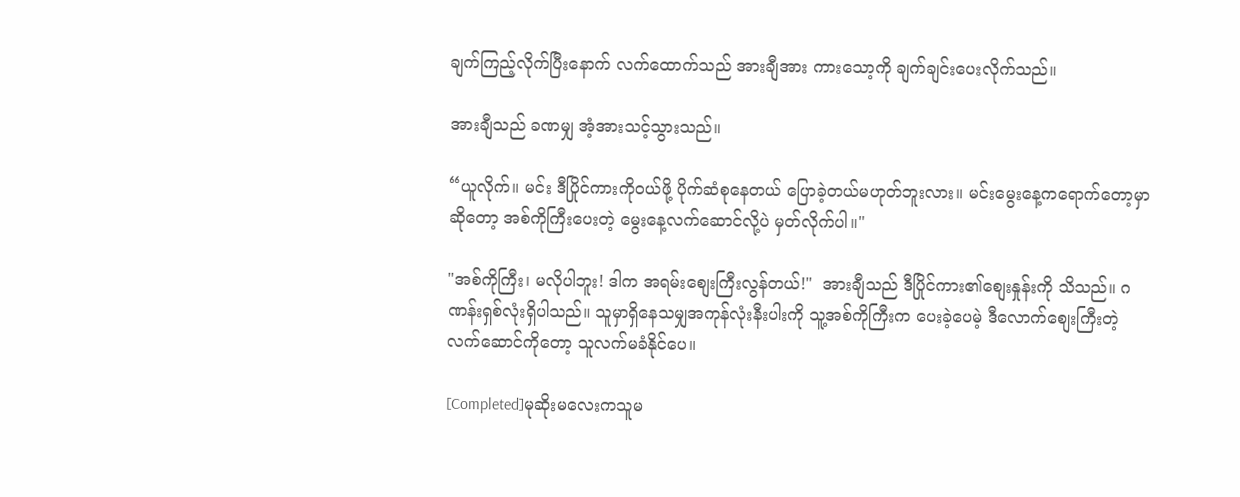ချက်ကြည့်လိုက်ပြီးနောက် လက်ထောက်သည် အားချီအား ကားသော့ကို ချက်ချင်းပေးလိုက်သည်။

အားချီသည် ခဏမျှ အံ့အားသင့်သွားသည်။

“ယူလိုက်။ မင်း ဒီပြိုင်ကားကိုဝယ်ဖို့ ပိုက်ဆံစုနေတယ် ပြောခဲ့တယ်မဟုတ်ဘူးလား။ မင်းမွေးနေ့ကရောက်တော့မှာဆိုတော့ အစ်ကိုကြီးပေးတဲ့ မွေးနေ့လက်ဆောင်လို့ပဲ မှတ်လိုက်ပါ။"

"အစ်ကိုကြီး၊ မလိုပါဘူး! ဒါက အရမ်းစျေးကြီးလွန်တယ်!"  အားချီသည် ဒီပြိုင်ကား၏စျေးနှုန်းကို သိသည်။ ဂဏန်းရှစ်လုံးရှိပါသည်။ သူမှာရှိနေသမျှအကုန်လုံးနီးပါးကို သူ့အစ်ကိုကြီးက ပေးခဲ့ပေမဲ့ ဒီလောက်စျေးကြီးတဲ့လက်ဆောင်ကိုတော့ သူလက်မခံနိုင်ပေ။

[Completed]မုဆိုးမလေးကသူမ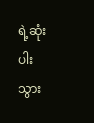ရဲ့ဆုံးပါးသွား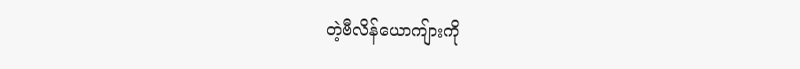တဲ့ဗီလိန်ယောကျ်ားကို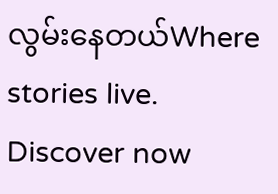လွမ်းနေတယ်Where stories live. Discover now